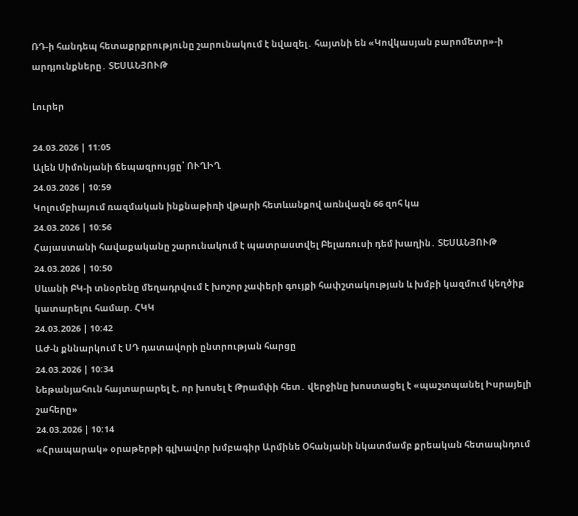ՌԴ-ի հանդեպ հետաքրքրությունը շարունակում է նվազել․ հայտնի են «Կովկասյան բարոմետր»-ի արդյունքները․ ՏԵՍԱՆՅՈՒԹ

Լուրեր

24.03.2026 | 11:05
Ալեն Սիմոնյանի ճեպազրույցը՝ ՈՒՂԻՂ
24.03.2026 | 10:59
Կոլումբիայում ռազմական ինքնաթիռի վթարի հետևանքով առնվազն 66 զոհ կա
24.03.2026 | 10:56
Հայաստանի հավաքականը շարունակում է պատրաստվել Բելառուսի դեմ խաղին․ ՏԵՍԱՆՅՈՒԹ
24.03.2026 | 10:50
Սևանի ԲԿ-ի տնօրենը մեղադրվում է խոշոր չափերի գույքի հափշտակության և խմբի կազմում կեղծիք կատարելու համար. ՀԿԿ
24.03.2026 | 10:42
ԱԺ-ն քննարկում է ՍԴ դատավորի ընտրության հարցը
24.03.2026 | 10:34
Նեթանյահուն հայտարարել է, որ խոսել է Թրամփի հետ․ վերջինը խոստացել է «պաշտպանել Իսրայելի շահերը»
24.03.2026 | 10:14
«Հրապարակ» օրաթերթի գլխավոր խմբագիր Արմինե Օհանյանի նկատմամբ քրեական հետապնդում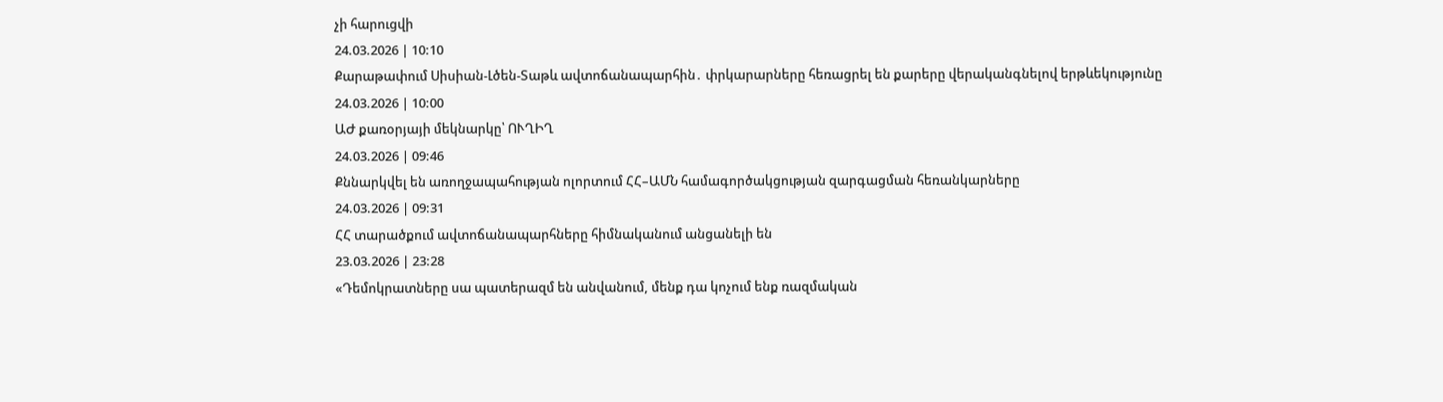չի հարուցվի
24.03.2026 | 10:10
Քարաթափում Սիսիան-Լծեն-Տաթև ավտոճանապարհին․ փրկարարները հեռացրել են քարերը վերականգնելով երթևեկությունը
24.03.2026 | 10:00
ԱԺ քառօրյայի մեկնարկը՝ ՈՒՂԻՂ
24.03.2026 | 09:46
Քննարկվել են առողջապահության ոլորտում ՀՀ–ԱՄՆ համագործակցության զարգացման հեռանկարները
24.03.2026 | 09:31
ՀՀ տարածքում ավտոճանապարհները հիմնականում անցանելի են
23.03.2026 | 23:28
«Դեմոկրատները սա պատերազմ են անվանում, մենք դա կոչում ենք ռազմական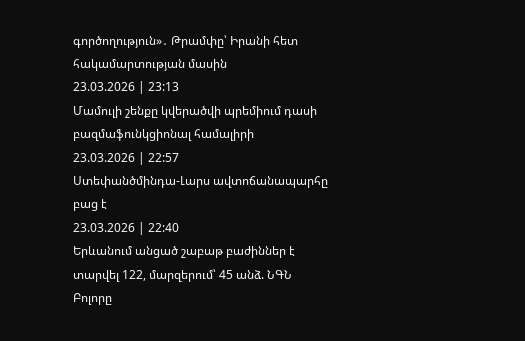գործողություն»․ Թրամփը՝ Իրանի հետ հակամարտության մասին
23.03.2026 | 23:13
Մամուլի շենքը կվերածվի պրեմիում դասի բազմաֆունկցիոնալ համալիրի
23.03.2026 | 22:57
Ստեփանծմինդա-Լարս ավտոճանապարհը բաց է
23.03.2026 | 22:40
Երևանում անցած շաբաթ բաժիններ է տարվել 122, մարզերում՝ 45 անձ. ՆԳՆ
Բոլորը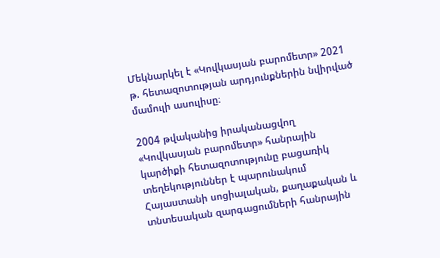Մեկնարկել է «Կովկասյան բարոմետր» 2021 թ. հետազոտության արդյունքներին նվիրված մամուլի ասուլիսը։

2004 թվականից իրականացվող «Կովկասյան բարոմետր» հանրային կարծիքի հետազոտությունը բացառիկ տեղեկություններ է պարունակում Հայաստանի սոցիալական, քաղաքական և տնտեսական զարգացումների հանրային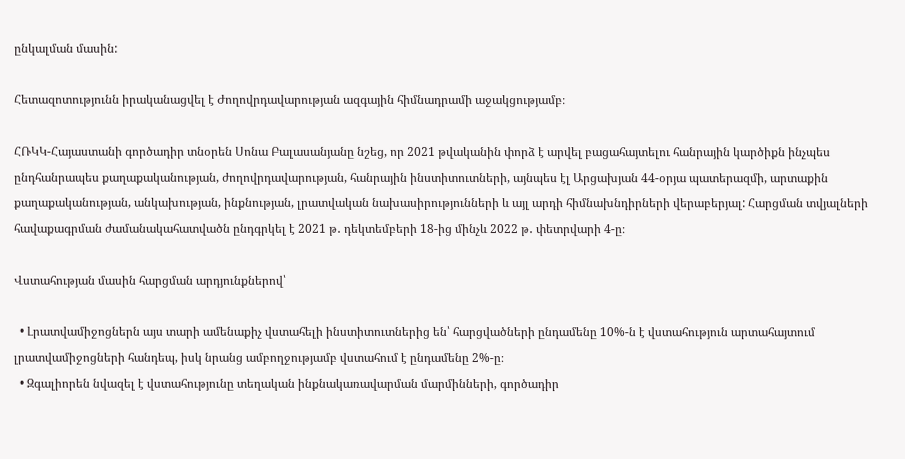ընկալման մասին:

Հետազոտությունն իրականացվել է Ժողովրդավարության ազգային հիմնադրամի աջակցությամբ։

ՀՌԿԿ-Հայաստանի գործադիր տնօրեն Սոնա Բալասանյանը նշեց, որ 2021 թվականին փորձ է արվել բացահայտելու հանրային կարծիքն ինչպես ընդհանրապես քաղաքականության, ժողովրդավարության, հանրային ինստիտուտների, այնպես էլ Արցախյան 44-օրյա պատերազմի, արտաքին քաղաքականության, անկախության, ինքնության, լրատվական նախասիրությունների և այլ արդի հիմնախնդիրների վերաբերյալ: Հարցման տվյալների հավաքագրման ժամանակահատվածն ընդգրկել է 2021 թ․ դեկտեմբերի 18-ից մինչև 2022 թ․ փետրվարի 4-ը։

Վստահության մասին հարցման արդյունքներով՝

  • Լրատվամիջոցներն այս տարի ամենաքիչ վստահելի ինստիտուտներից են՝ հարցվածների ընդամենը 10%-ն է վստահություն արտահայտում լրատվամիջոցների հանդեպ, իսկ նրանց ամբողջությամբ վստահում է ընդամենը 2%-ը։
  • Զգալիորեն նվազել է վստահությունը տեղական ինքնակառավարման մարմինների, գործադիր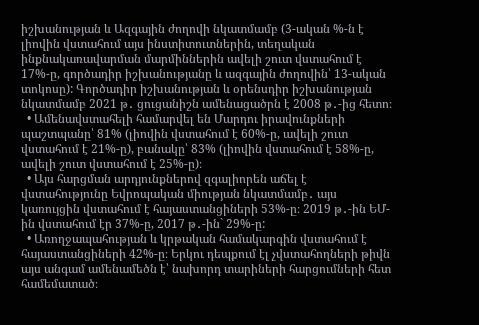իշխանության և Ազգային ժողովի նկատմամբ (3-ական %-ն է լիովին վստահում այս ինստիտուտներին, տեղական ինքնակառավարման մարմիններին ավելի շուտ վստահում է 17%-ը, գործադիր իշխանությանը և ազգային ժողովին՝ 13-ական տոկոսը): Գործադիր իշխանության և օրենսդիր իշխանության նկատմամբ 2021 թ․ ցուցանիշն ամենացածրն է 2008 թ․-ից հետո։
  • Ամենավստահելի համարվել են Մարդու իրավունքների պաշտպանը՝ 81% (լիովին վստահում է 60%-ը, ավելի շուտ վստահում է 21%-ը), բանակը՝ 83% (լիովին վստահում է 58%-ը, ավելի շուտ վստահում է 25%-ը)։
  • Այս հարցման արդյունքներով զգալիորեն աճել է վստահությունը Եվրոպական միության նկատմամբ․ այս կառույցին վստահում է հայաստանցիների 53%-ը։ 2019 թ․-ին ԵՄ-ին վստահում էր 37%-ը, 2017 թ․-ին` 29%-ը:
  • Առողջապահության և կրթական համակարգին վստահում է հայաստանցիների 42%-ը։ Երկու դեպքում էլ չվստահողների թիվն այս անգամ ամենամեծն է՝ նախորդ տարիների հարցումների հետ համեմատած։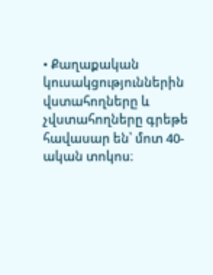• Քաղաքական կուսակցություններին վստահողները և չվստահողները գրեթե հավասար են՝ մոտ 40-ական տոկոս։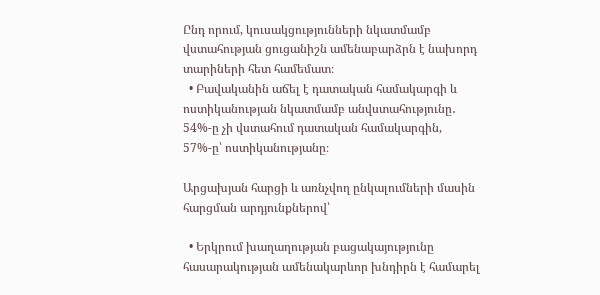Ընդ որում, կուսակցությունների նկատմամբ վստահության ցուցանիշն ամենաբարձրն է նախորդ տարիների հետ համեմատ։
  • Բավականին աճել է դատական համակարգի և ոստիկանության նկատմամբ անվստահությունը․ 54%-ը չի վստահում դատական համակարգին, 57%-ը՝ ոստիկանությանը։

Արցախյան հարցի և առնչվող ընկալումների մասին հարցման արդյունքներով՝

  • Երկրում խաղաղության բացակայությունը հասարակության ամենակարևոր խնդիրն է համարել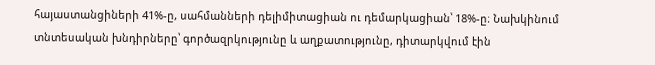հայաստանցիների 41%-ը, սահմանների դելիմիտացիան ու դեմարկացիան՝ 18%-ը։ Նախկինում տնտեսական խնդիրները՝ գործազրկությունը և աղքատությունը, դիտարկվում էին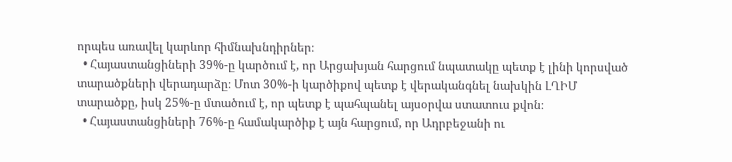որպես առավել կարևոր հիմնախնդիրներ։
  • Հայաստանցիների 39%-ը կարծում է, որ Արցախյան հարցում նպատակը պետք է լինի կորսված տարածքների վերադարձը։ Մոտ 30%-ի կարծիքով պետք է վերականգնել նախկին ԼՂԻՄ տարածքը, իսկ 25%-ը մտածում է, որ պետք է պահպանել այսօրվա ստատուս քվոն։
  • Հայաստանցիների 76%-ը համակարծիք է այն հարցում, որ Ադրբեջանի ու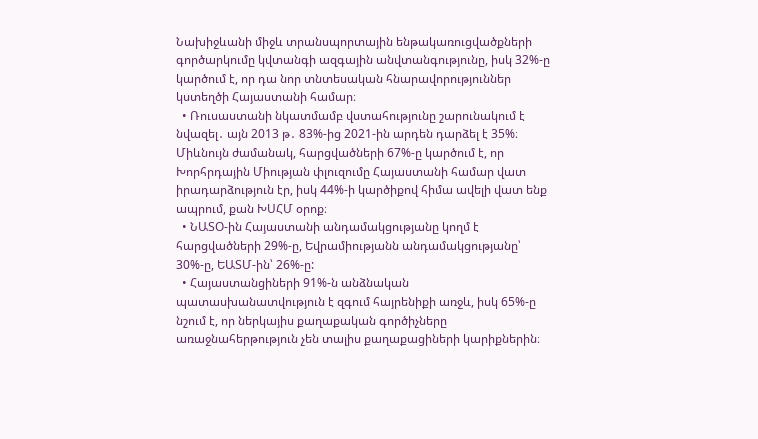Նախիջևանի միջև տրանսպորտային ենթակառուցվածքների գործարկումը կվտանգի ազգային անվտանգությունը, իսկ 32%-ը կարծում է, որ դա նոր տնտեսական հնարավորություններ կստեղծի Հայաստանի համար։
  • Ռուսաստանի նկատմամբ վստահությունը շարունակում է նվազել․ այն 2013 թ․ 83%-ից 2021-ին արդեն դարձել է 35%։ Միևնույն ժամանակ, հարցվածների 67%-ը կարծում է, որ Խորհրդային Միության փլուզումը Հայաստանի համար վատ իրադարձություն էր, իսկ 44%-ի կարծիքով հիմա ավելի վատ ենք ապրում, քան ԽՍՀՄ օրոք։
  • ՆԱՏՕ-ին Հայաստանի անդամակցությանը կողմ է հարցվածների 29%-ը, Եվրամիությանն անդամակցությանը՝ 30%-ը, ԵԱՏՄ-ին՝ 26%-ը:
  • Հայաստանցիների 91%-ն անձնական պատասխանատվություն է զգում հայրենիքի առջև, իսկ 65%-ը նշում է, որ ներկայիս քաղաքական գործիչները առաջնահերթություն չեն տալիս քաղաքացիների կարիքներին։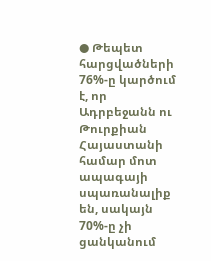● Թեպետ հարցվածների 76%-ը կարծում է, որ Ադրբեջանն ու Թուրքիան Հայաստանի համար մոտ ապագայի սպառանալիք են, սակայն 70%-ը չի ցանկանում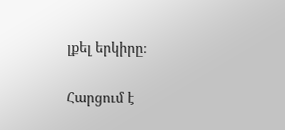լքել երկիրը։

Հարցում է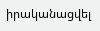իրականացվել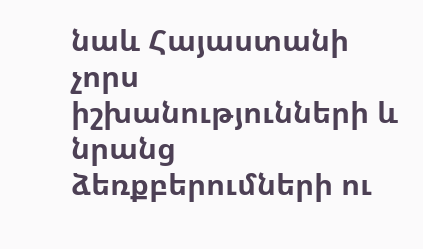նաև Հայաստանի չորս իշխանությունների և նրանց ձեռքբերումների ու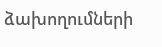ձախողումների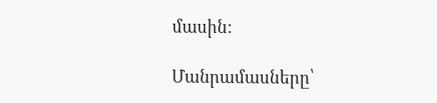մասին:

Մանրամասները՝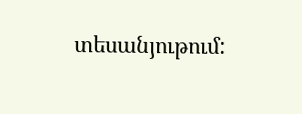տեսանյութում: